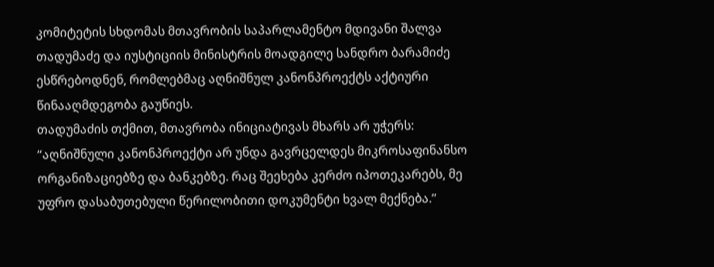კომიტეტის სხდომას მთავრობის საპარლამენტო მდივანი შალვა თადუმაძე და იუსტიციის მინისტრის მოადგილე სანდრო ბარამიძე ესწრებოდნენ, რომლებმაც აღნიშნულ კანონპროექტს აქტიური წინააღმდეგობა გაუწიეს.
თადუმაძის თქმით, მთავრობა ინიციატივას მხარს არ უჭერს:
“აღნიშნული კანონპროექტი არ უნდა გავრცელდეს მიკროსაფინანსო ორგანიზაციებზე და ბანკებზე. რაც შეეხება კერძო იპოთეკარებს, მე უფრო დასაბუთებული წერილობითი დოკუმენტი ხვალ მექნება.”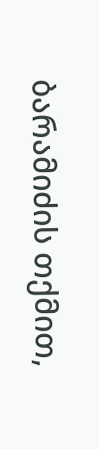ბარამიძის თქმით,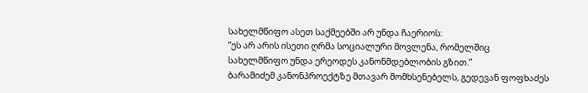სახელმწიფო ასეთ საქმეებში არ უნდა ჩაერიოს:
“ეს არ არის ისეთი ღრმა სოციალური მოვლენა, რომელშიც სახელმწიფო უნდა ერეოდეს კანონმდებლობის გზით.”
ბარამიძემ კანონპროექტზე მთავარ მომხსენებელს, გედევან ფოფხაძეს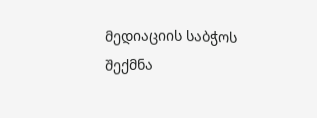მედიაციის საბჭოს შექმნა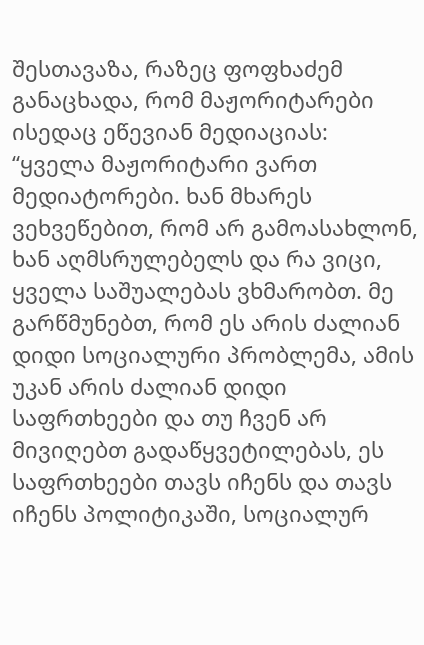შესთავაზა, რაზეც ფოფხაძემ განაცხადა, რომ მაჟორიტარები ისედაც ეწევიან მედიაციას:
“ყველა მაჟორიტარი ვართ მედიატორები. ხან მხარეს ვეხვეწებით, რომ არ გამოასახლონ, ხან აღმსრულებელს და რა ვიცი, ყველა საშუალებას ვხმარობთ. მე გარწმუნებთ, რომ ეს არის ძალიან დიდი სოციალური პრობლემა, ამის უკან არის ძალიან დიდი საფრთხეები და თუ ჩვენ არ მივიღებთ გადაწყვეტილებას, ეს საფრთხეები თავს იჩენს და თავს იჩენს პოლიტიკაში, სოციალურ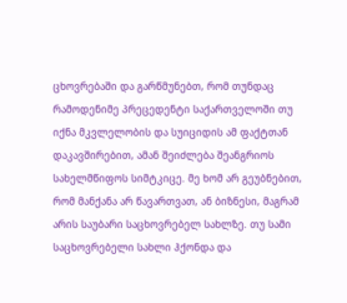ცხოვრებაში და გარწმუნებთ, რომ თუნდაც რამოდენიმე პრეცედენტი საქართველოში თუ იქნა მკვლელობის და სუიციდის ამ ფაქტთან დაკავშირებით, ამან შეიძლება შეანგრიოს სახელმწიფოს სიმტკიცე. მე ხომ არ გეუბნებით, რომ მანქანა არ წავართვათ, ან ბიზნესი, მაგრამ არის საუბარი საცხოვრებელ სახლზე. თუ სამი საცხოვრებელი სახლი ჰქონდა და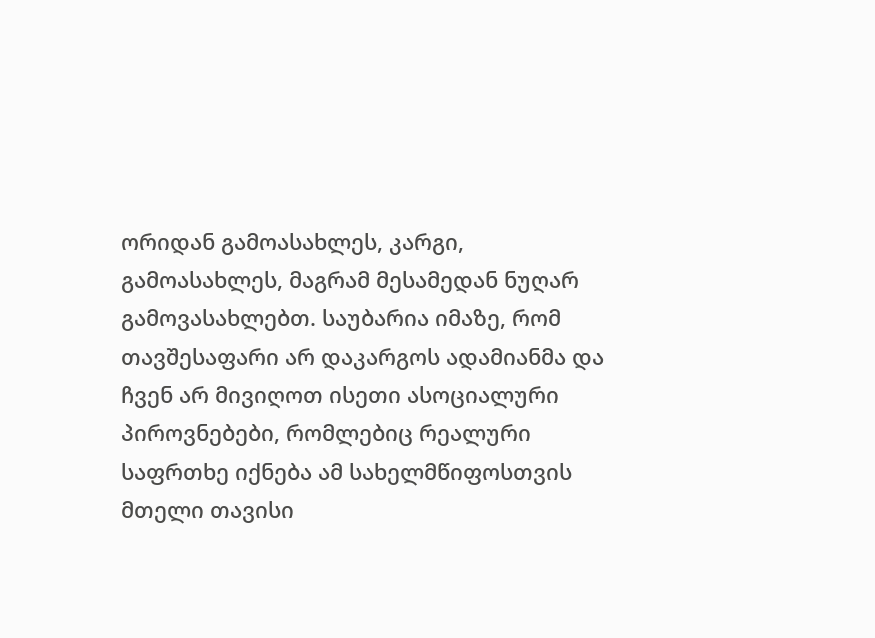ორიდან გამოასახლეს, კარგი, გამოასახლეს, მაგრამ მესამედან ნუღარ გამოვასახლებთ. საუბარია იმაზე, რომ თავშესაფარი არ დაკარგოს ადამიანმა და ჩვენ არ მივიღოთ ისეთი ასოციალური პიროვნებები, რომლებიც რეალური საფრთხე იქნება ამ სახელმწიფოსთვის მთელი თავისი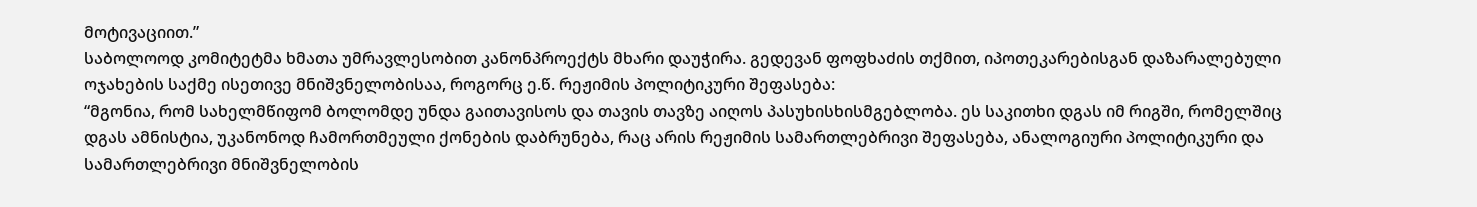მოტივაციით.”
საბოლოოდ კომიტეტმა ხმათა უმრავლესობით კანონპროექტს მხარი დაუჭირა. გედევან ფოფხაძის თქმით, იპოთეკარებისგან დაზარალებული ოჯახების საქმე ისეთივე მნიშვნელობისაა, როგორც ე.წ. რეჟიმის პოლიტიკური შეფასება:
“მგონია, რომ სახელმწიფომ ბოლომდე უნდა გაითავისოს და თავის თავზე აიღოს პასუხისხისმგებლობა. ეს საკითხი დგას იმ რიგში, რომელშიც დგას ამნისტია, უკანონოდ ჩამორთმეული ქონების დაბრუნება, რაც არის რეჟიმის სამართლებრივი შეფასება, ანალოგიური პოლიტიკური და სამართლებრივი მნიშვნელობის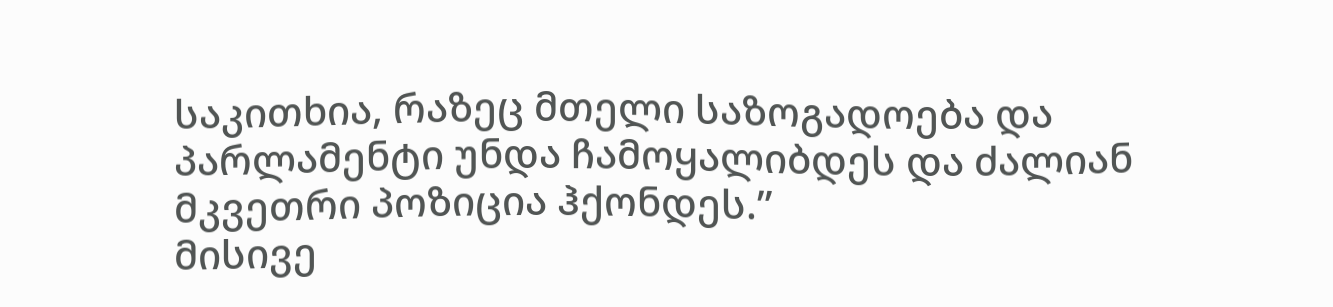საკითხია, რაზეც მთელი საზოგადოება და პარლამენტი უნდა ჩამოყალიბდეს და ძალიან მკვეთრი პოზიცია ჰქონდეს.”
მისივე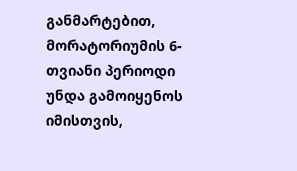განმარტებით, მორატორიუმის 6-თვიანი პერიოდი უნდა გამოიყენოს იმისთვის,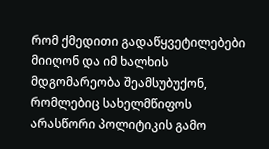რომ ქმედითი გადაწყვეტილებები მიიღონ და იმ ხალხის მდგომარეობა შეამსუბუქონ, რომლებიც სახელმწიფოს არასწორი პოლიტიკის გამო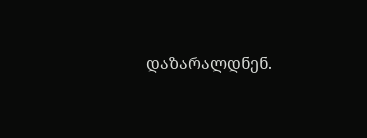დაზარალდნენ.